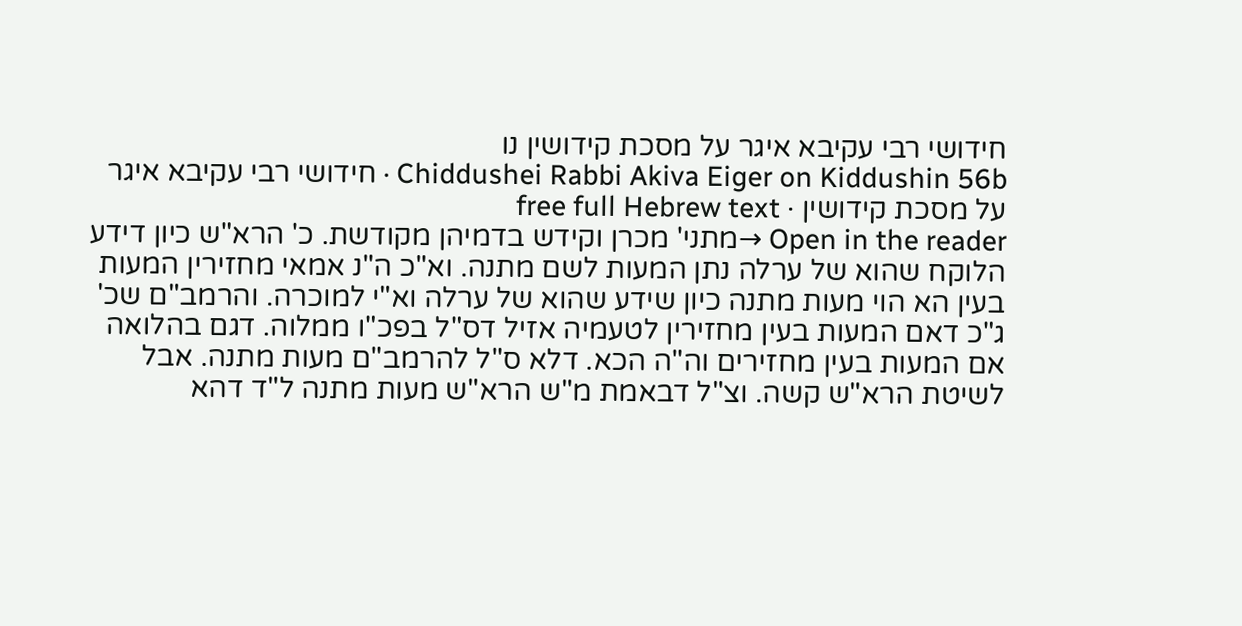חידושי רבי עקיבא איגר על מסכת קידושין נו
Chiddushei Rabbi Akiva Eiger on Kiddushin 56b · חידושי רבי עקיבא איגר על מסכת קידושין · free full Hebrew text
Open in the reader →מתני' מכרן וקידש בדמיהן מקודשת. כ' הרא"ש כיון דידע הלוקח שהוא של ערלה נתן המעות לשם מתנה. וא"כ ה"נ אמאי מחזירין המעות בעין הא הוי מעות מתנה כיון שידע שהוא של ערלה וא"י למוכרה. והרמב"ם שכ' ג"כ דאם המעות בעין מחזירין לטעמיה אזיל דס"ל בפכ"ו ממלוה. דגם בהלואה אם המעות בעין מחזירים וה"ה הכא. דלא ס"ל להרמב"ם מעות מתנה. אבל לשיטת הרא"ש קשה. וצ"ל דבאמת מ"ש הרא"ש מעות מתנה ל"ד דהא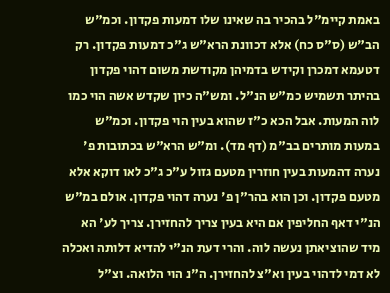באמת קיימ"ל בהכיר בה שאינו שלו דמעות פקדון. וכמ"ש הב"ש (ס"ס כח) אלא דכוונת הרא"ש ג"כ דמעות פקדון. רק דטעמא דמכרן וקידש בדמיהן מקודשת משום דהוי פקדון בהיתר תשמיש כמ"ש הנ"ל. ומש"ה כיון שקדש אשה הוי כמו לוה המעות. אבל הכא כ"ז שהוא בעין הוי פקדון. וכמ"ש במעות מותרים בב"מ (דף מד). ומ"ש הרא"ש בכתובות פ' נערה דהמעות בעין חוזרין מטעם גזול ע"כ ג"כ לאו דוקא אלא מטעם פקדון. וכן הוא בהר"ן פ' נערה דהוי פקדון. אולם במ"ש הנ"י דאף החליפין אם היא בעין צריך להחזירן. צריך לע' הא מיד שהוציאתן נעשה לוה. והרי דעת הנ"י להדיא דלותה ואכלה לא דמי לדהוי בעין וא"צ להחזירן. ה"נ הוי הלואה. וצ"ל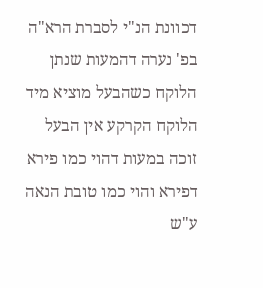דכוונת הנ"י לסברת הרא"ה בפ' נערה דהמעות שנתן הלוקח כשהבעל מוציא מיד הלוקח הקרקע אין הבעל זוכה במעות דהוי כמו פירא דפירא והוי כמו טובת הנאה ע"ש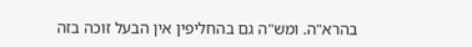בהרא"ה. ומש"ה גם בהחליפין אין הבעל זוכה בזה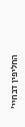החליפין דבחיי'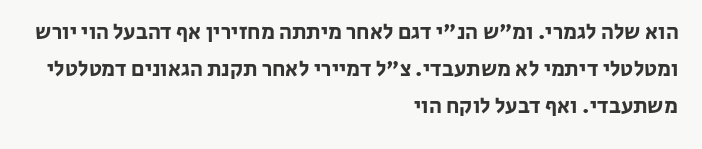הוא שלה לגמרי. ומ"ש הנ"י דגם לאחר מיתתה מחזירין אף דהבעל הוי יורש ומטלטלי דיתמי לא משתעבדי. צ"ל דמיירי לאחר תקנת הגאונים דמטלטלי משתעבדי. ואף דבעל לוקח הוי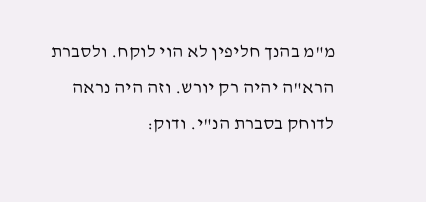מ"מ בהנך חליפין לא הוי לוקח. ולסברת הרא"ה יהיה רק יורש. וזה היה נראה לדוחק בסברת הנ"י. ודוק: